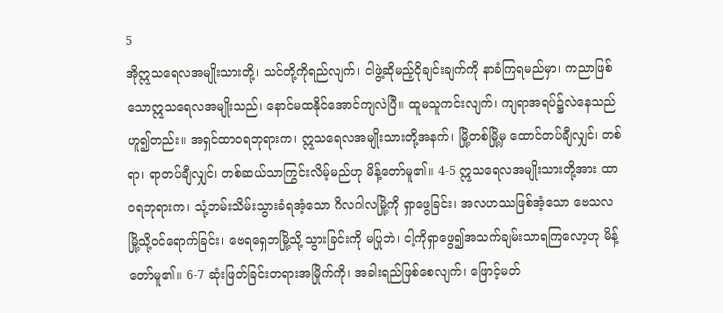5
အိုဣသရေလအမျိုးသားတို့၊ သင်တို့ကိုရည်လျက်၊ ငါဖွဲ့ဆိုမည့်ငိုချင်းချက်ကို နာခံကြရမည်မှာ၊ ကညာဖြစ်သောဣသရေလအမျိုးသည်၊ နောင်မထနိုင်အောင်ကျလဲပြီ။ ထူမသူကင်းလျက်၊ ကျရာအရပ်၌လဲနေသည်ဟူ၍တည်း။ အရှင်ထာဝရဘုရားက၊ ဣသရေလအမျိုးသားတို့အနက်၊ မြို့တစ်မြို့မှ ထောင်တပ်ချီလျှင်၊ တစ်ရာ၊ ရာတပ်ချီလျှင်၊ တစ်ဆယ်သာကြွင်းလိမ့်မည်ဟု မိန့်တော်မူ၏။ 4-5 ဣသရေလအမျိုးသားတို့အား ထာဝရဘုရားက၊ သုံ့ဘမ်းသိမ်းသွားခံရအံ့သော ဂိလဂါလမြို့ကို ရှာဖွေခြင်း၊ အလဟဿဖြစ်အံ့သော ဗေသလမြို့သို့ဝင်ရောက်ခြင်း၊ ဗေရရှေဘမြို့သို့ သွားခြင်းကို မပြုဘဲ၊ ငါ့ကိုရှာဖွေ၍အသက်ချမ်းသာရကြလော့ဟု မိန့်တော်မူ၏။ 6-7 ဆုံးဖြတ်ခြင်းတရားအမြိုက်ကို၊ အခါးရည်ဖြစ်စေလျက်၊ ဖြောင့်မတ်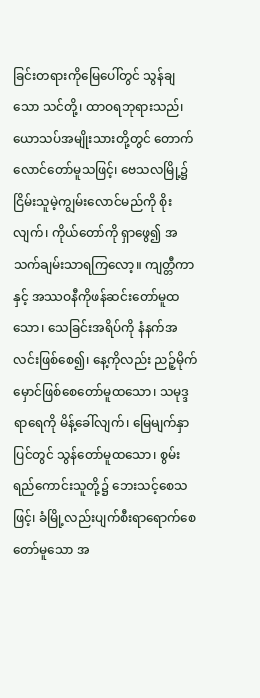ခြင်းတရားကိုမြေပေါ်တွင် သွန်ချသော သင်တို့၊ ထာဝရဘုရားသည်၊ ယောသပ်အမျိုးသားတို့တွင် တောက်လောင်တော်မူသဖြင့်၊ ဗေသလမြို့၌ ငြိမ်းသူမဲ့ကျွမ်းလောင်မည်ကို စိုးလျက်၊ ကိုယ်တော်ကို ရှာဖွေ၍ အသက်ချမ်းသာရကြလော့။ ကျတ္တီကာနှင့် အဿဝနီကိုဖန်ဆင်းတော်မူထသော၊ သေခြင်းအရိပ်ကို နံနက်အလင်းဖြစ်စေ၍၊ နေ့ကိုလည်း ညဉ့်မိုက်မှောင်ဖြစ်စေတော်မူထသော၊ သမုဒ္ဒရာရေကို မိန့်ခေါ်လျက်၊ မြေမျက်နှာပြင်တွင် သွန်တော်မူထသော၊ စွမ်းရည်ကောင်းသူတို့၌ ဘေးသင့်စေသဖြင့်၊ ခံမြို့လည်းပျက်စီးရာရောက်စေတော်မူသော အ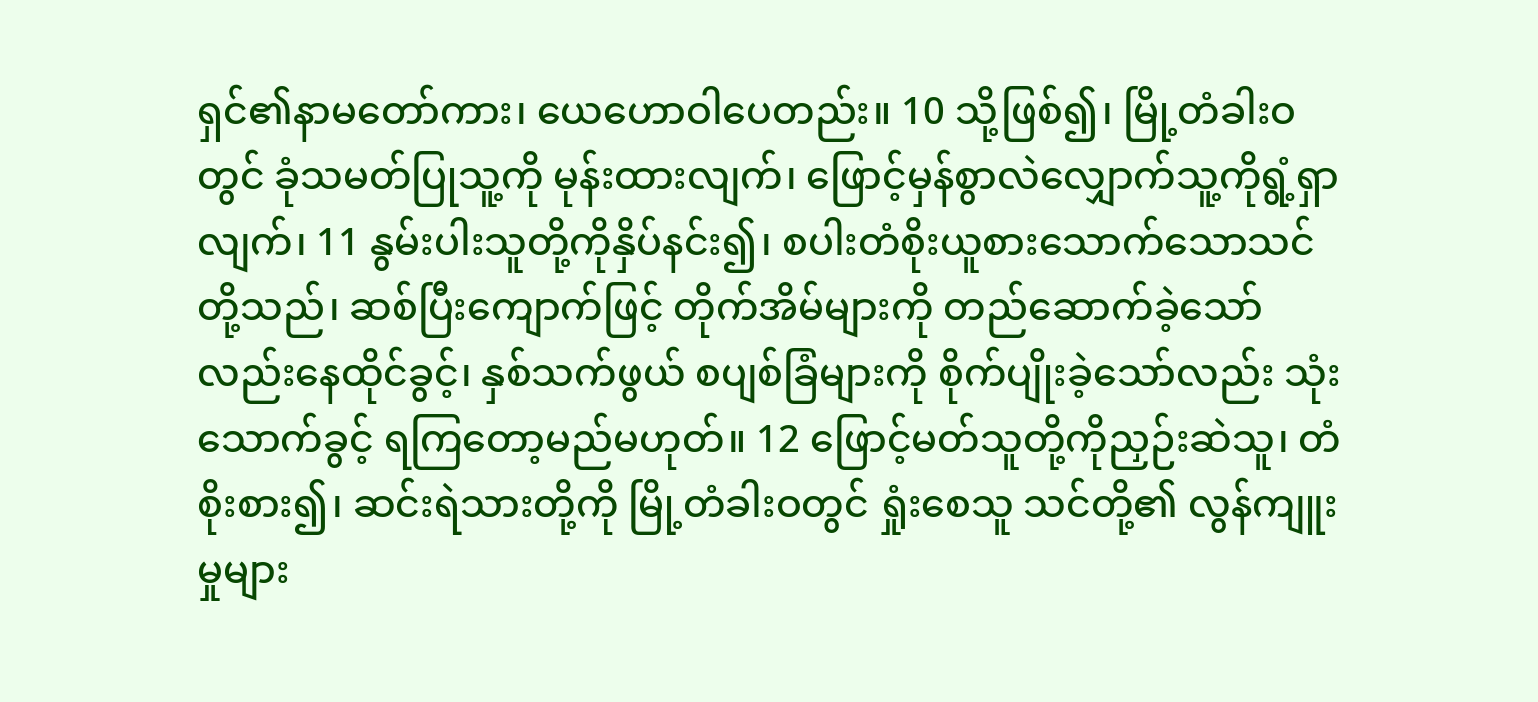ရှင်၏နာမတော်ကား၊ ယေဟောဝါပေတည်း။ 10 သို့ဖြစ်၍၊ မြို့တံခါးဝတွင် ခုံသမတ်ပြုသူ့ကို မုန်းထားလျက်၊ ဖြောင့်မှန်စွာလဲလျှောက်သူ့ကိုရွံ့ရှာလျက်၊ 11 နွမ်းပါးသူတို့ကိုနှိပ်နင်း၍၊ စပါးတံစိုးယူစားသောက်သောသင်တို့သည်၊ ဆစ်ပြီးကျောက်ဖြင့် တိုက်အိမ်များကို တည်ဆောက်ခဲ့သော်လည်းနေထိုင်ခွင့်၊ နှစ်သက်ဖွယ် စပျစ်ခြံများကို စိုက်ပျိုးခဲ့သော်လည်း သုံးသောက်ခွင့် ရကြတော့မည်မဟုတ်။ 12 ဖြောင့်မတ်သူတို့ကိုညှဉ်းဆဲသူ၊ တံစိုးစား၍၊ ဆင်းရဲသားတို့ကို မြို့တံခါးဝတွင် ရှုံးစေသူ သင်တို့၏ လွန်ကျူးမှုများ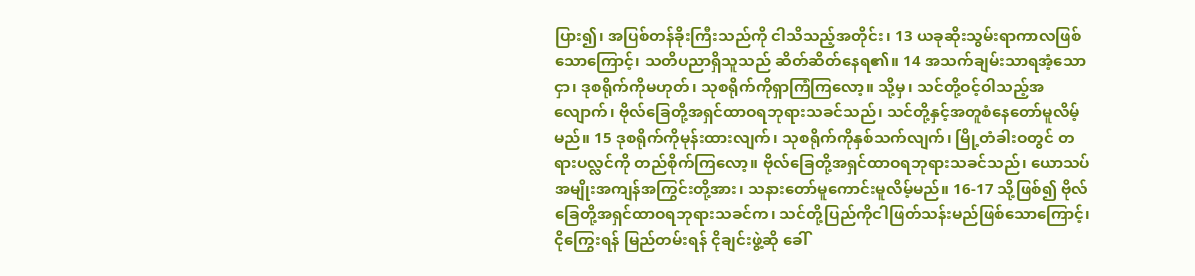ပြား၍၊ အပြစ်တန်ခိုးကြီးသည်ကို ငါသိသည့်အတိုင်း၊ 13 ယခုဆိုးသွမ်းရာကာလဖြစ်သောကြောင့်၊ သတိပညာရှိသူသည် ဆိတ်ဆိတ်နေရ၏။ 14 အသက်ချမ်းသာရအံ့သောငှာ၊ ဒုစရိုက်ကိုမဟုတ်၊ သုစရိုက်ကိုရှာကြံကြလော့။ သို့မှ၊ သင်တို့ဝင့်ဝါသည့်အလျောက်၊ ဗိုလ်ခြေတို့အရှင်ထာဝရဘုရားသခင်သည်၊ သင်တို့နှင့်အတူစံနေတော်မူလိမ့်မည်။ 15 ဒုစရိုက်ကိုမုန်းထားလျက်၊ သုစရိုက်ကိုနှစ်သက်လျက်၊ မြို့တံခါးဝတွင် တရားပလ္လင်ကို တည်စိုက်ကြလော့။ ဗိုလ်ခြေတို့အရှင်ထာဝရဘုရားသခင်သည်၊ ယောသပ် အမျိုးအကျန်အကြွင်းတို့အား၊ သနားတော်မူကောင်းမူလိမ့်မည်။ 16-17 သို့ဖြစ်၍ ဗိုလ်ခြေတို့အရှင်ထာဝရဘုရားသခင်က၊ သင်တို့ပြည်ကိုငါဖြတ်သန်းမည်ဖြစ်သောကြောင့်၊ ငိုကြွေးရန် မြည်တမ်းရန် ငိုချင်းဖွဲ့ဆို ခေါ်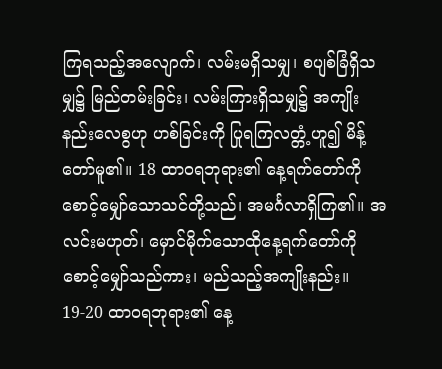ကြရသည့်အလျောက်၊ လမ်းမရှိသမျှ၊ စပျစ်ခြံရှိသမျှ၌ မြည်တမ်းခြင်း၊ လမ်းကြားရှိသမျှ၌ အကျိုးနည်းလေစွဟု ဟစ်ခြင်းကို ပြုရကြလတ္တံ့ဟူ၍ မိန့်တော်မူ၏။ 18 ထာဝရဘုရား၏ နေ့ရက်တော်ကို စောင့်မျှော်သောသင်တို့သည်၊ အမင်္ဂလာရှိကြ၏။ အလင်းမဟုတ်၊ မှောင်မိုက်သောထိုနေ့ရက်တော်ကို စောင့်မျှော်သည်ကား၊ မည်သည့်အကျိုးနည်း။ 19-20 ထာဝရဘုရား၏ နေ့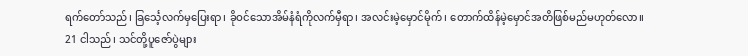ရက်တော်သည်၊ ခြင်္သေ့လက်မှပြေးရာ၊ ခိုဝင်သောအိမ်နံရံကိုလက်မှီရာ၊ အလင်းမဲ့မှောင်မိုက်၊ တောက်ထိန်မဲ့မှောင်အတိဖြစ်မည်မဟုတ်လော။
21 ငါသည်၊ သင်တို့ပူဇော်ပွဲများ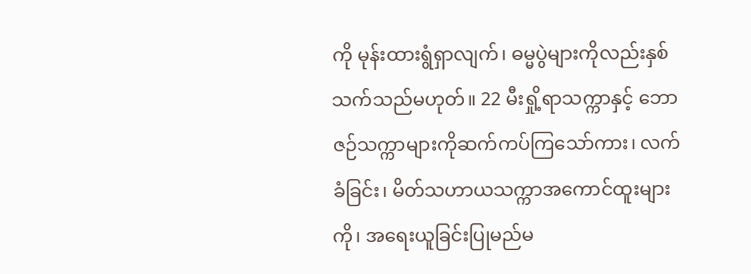ကို မုန်းထားရွံရှာလျက်၊ ဓမ္မပွဲများကိုလည်းနှစ်သက်သည်မဟုတ်။ 22 မီးရှို့ရာသက္ကာနှင့် ဘောဇဉ်သက္ကာများကိုဆက်ကပ်ကြသော်ကား၊ လက်ခံခြင်း၊ မိတ်သဟာယသက္ကာအကောင်ထူးများကို၊ အရေးယူခြင်းပြုမည်မ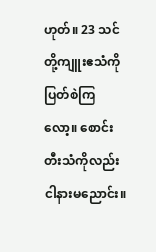ဟုတ်။ 23 သင်တို့ကျူးဧသံကိုပြတ်စဲကြလော့။ စောင်းတီးသံကိုလည်း ငါနားမညောင်း။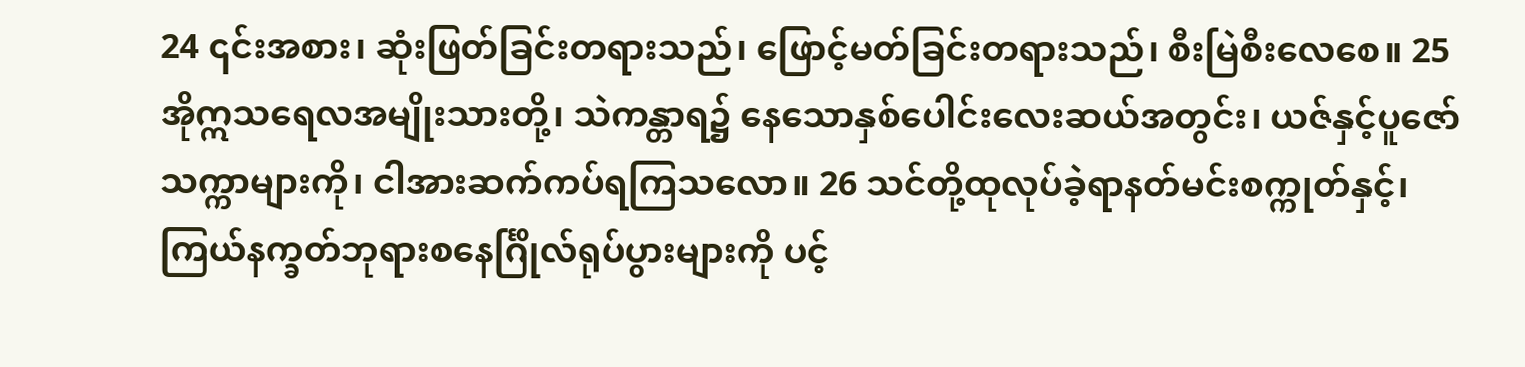24 ၎င်းအစား၊ ဆုံးဖြတ်ခြင်းတရားသည်၊ ဖြောင့်မတ်ခြင်းတရားသည်၊ စီးမြဲစီးလေစေ။ 25 အိုဣသရေလအမျိုးသားတို့၊ သဲကန္တာရ၌ နေသောနှစ်ပေါင်းလေးဆယ်အတွင်း၊ ယဇ်နှင့်ပူဇော်သက္ကာများကို၊ ငါအားဆက်ကပ်ရကြသလော။ 26 သင်တို့ထုလုပ်ခဲ့ရာနတ်မင်းစက္ကုတ်နှင့်၊ ကြယ်နက္ခတ်ဘုရားစနေင်္ဂြိုလ်ရုပ်ပွားများကို ပင့်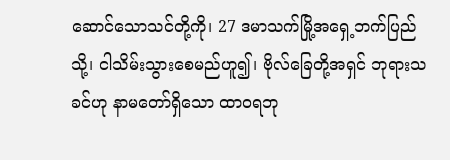ဆောင်သောသင်တို့ကို၊ 27 ဒမာသက်မြို့အရှေ့ဘက်ပြည်သို့၊ ငါသိမ်းသွားစေမည်ဟူ၍၊ ဗိုလ်ခြေတို့အရှင် ဘုရားသခင်ဟု နာမတော်ရှိသော ထာဝရဘု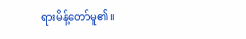ရားမိန့်တော်မူ၏။